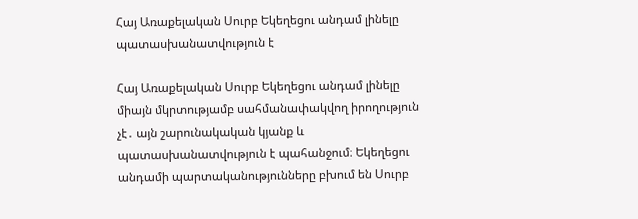Հայ Առաքելական Սուրբ Եկեղեցու անդամ լինելը պատասխանատվություն է

Հայ Առաքելական Սուրբ Եկեղեցու անդամ լինելը միայն մկրտությամբ սահմանափակվող իրողություն չէ․ այն շարունակական կյանք և պատասխանատվություն է պահանջում։ Եկեղեցու անդամի պարտականությունները բխում են Սուրբ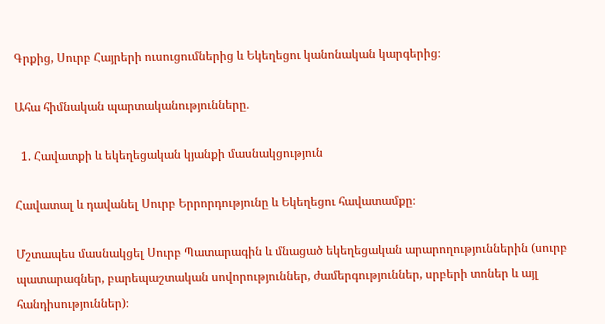Գրքից, Սուրբ Հայրերի ուսուցումներից և Եկեղեցու կանոնական կարգերից։

Ահա հիմնական պարտականությունները․

  1. Հավատքի և եկեղեցական կյանքի մասնակցություն

Հավատալ և դավանել Սուրբ Երրորդությունը և Եկեղեցու հավատամքը։

Մշտապես մասնակցել Սուրբ Պատարագին և մնացած եկեղեցական արարողություններին (սուրբ պատարագներ, բարեպաշտական սովորություններ, ժամերգություններ, սրբերի տոներ և այլ հանդիսություններ)։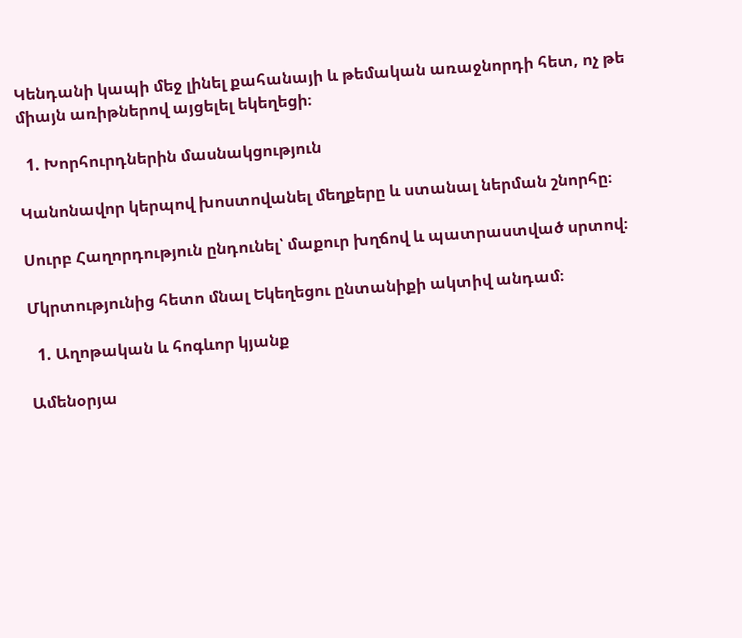Կենդանի կապի մեջ լինել քահանայի և թեմական առաջնորդի հետ, ոչ թե միայն առիթներով այցելել եկեղեցի։

  1. Խորհուրդներին մասնակցություն

Կանոնավոր կերպով խոստովանել մեղքերը և ստանալ ներման շնորհը։

Սուրբ Հաղորդություն ընդունել՝ մաքուր խղճով և պատրաստված սրտով։

Մկրտությունից հետո մնալ Եկեղեցու ընտանիքի ակտիվ անդամ։

  1. Աղոթական և հոգևոր կյանք

Ամենօրյա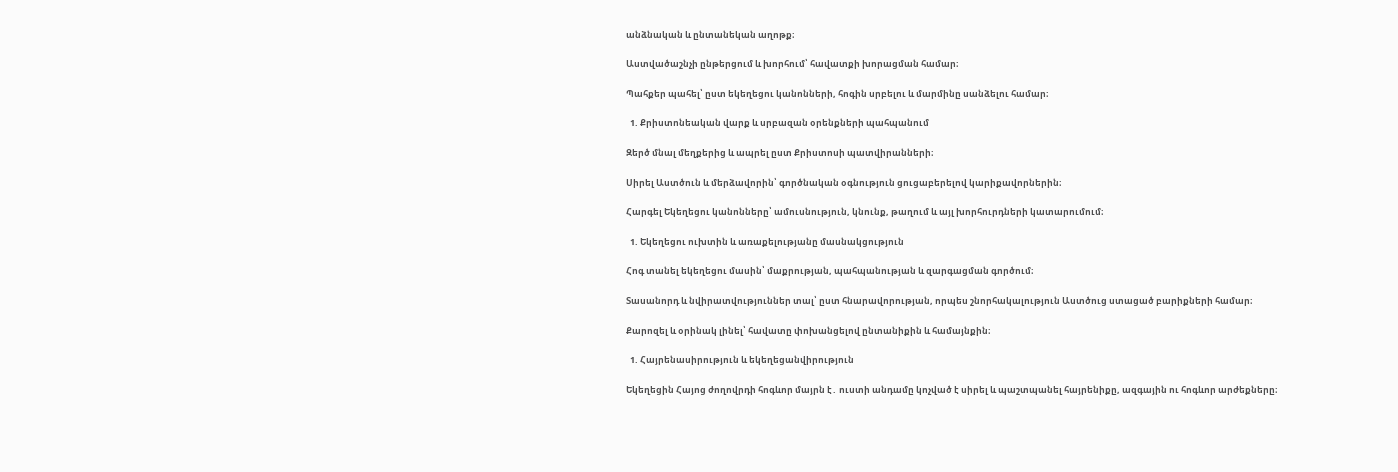անձնական և ընտանեկան աղոթք։

Աստվածաշնչի ընթերցում և խորհում՝ հավատքի խորացման համար։

Պահքեր պահել՝ ըստ եկեղեցու կանոնների, հոգին սրբելու և մարմինը սանձելու համար։

  1. Քրիստոնեական վարք և սրբազան օրենքների պահպանում

Զերծ մնալ մեղքերից և ապրել ըստ Քրիստոսի պատվիրանների։

Սիրել Աստծուն և մերձավորին՝ գործնական օգնություն ցուցաբերելով կարիքավորներին։

Հարգել Եկեղեցու կանոնները՝ ամուսնություն, կնունք, թաղում և այլ խորհուրդների կատարումում։

  1. Եկեղեցու ուխտին և առաքելությանը մասնակցություն

Հոգ տանել եկեղեցու մասին՝ մաքրության, պահպանության և զարգացման գործում։

Տասանորդ և նվիրատվություններ տալ՝ ըստ հնարավորության, որպես շնորհակալություն Աստծուց ստացած բարիքների համար։

Քարոզել և օրինակ լինել՝ հավատը փոխանցելով ընտանիքին և համայնքին։

  1. Հայրենասիրություն և եկեղեցանվիրություն

Եկեղեցին Հայոց ժողովրդի հոգևոր մայրն է․ ուստի անդամը կոչված է սիրել և պաշտպանել հայրենիքը, ազգային ու հոգևոր արժեքները։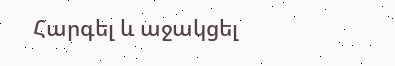Հարգել և աջակցել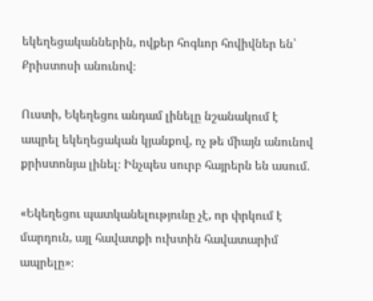եկեղեցականներին, ովքեր հոգևոր հովիվներ են՝ Քրիստոսի անունով։

Ուստի, Եկեղեցու անդամ լինելը նշանակում է ապրել եկեղեցական կյանքով, ոչ թե միայն անունով քրիստոնյա լինել։ Ինչպես սուրբ հայրերն են ասում․

«Եկեղեցու պատկանելությունը չէ, որ փրկում է մարդուն, այլ հավատքի ուխտին հավատարիմ ապրելը»։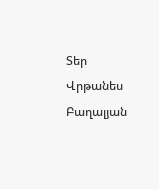Տեր Վրթանես Բաղալյան